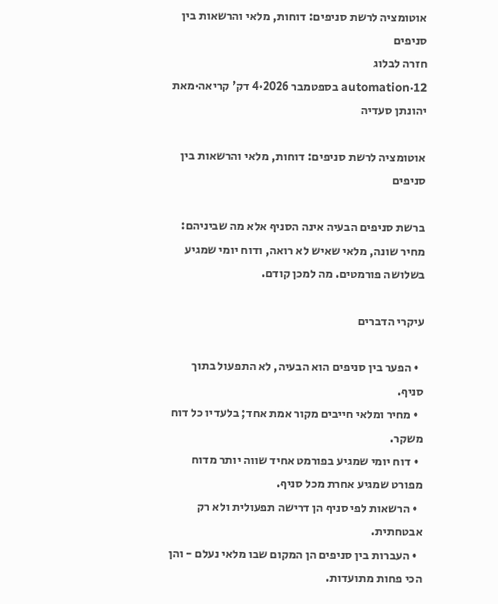אוטומציה לרשת סניפים: דוחות, מלאי והרשאות בין סניפים
חזרה לבלוג
automation·12 בספטמבר 2026·4 דק' קריאה·מאת יהונתן סעדיה

אוטומציה לרשת סניפים: דוחות, מלאי והרשאות בין סניפים

ברשת סניפים הבעיה אינה הסניף אלא מה שביניהם: מחיר שונה, מלאי שאיש לא רואה, ודוח יומי שמגיע בשלושה פורמטים. מה למכן קודם.

עיקרי הדברים

  • הפער בין סניפים הוא הבעיה, לא התפעול בתוך סניף.
  • מחיר ומלאי חייבים מקור אמת אחד; בלעדיו כל דוח משקר.
  • דוח יומי שמגיע בפורמט אחיד שווה יותר מדוח מפורט שמגיע אחרת מכל סניף.
  • הרשאות לפי סניף הן דרישה תפעולית ולא רק אבטחתית.
  • העברות בין סניפים הן המקום שבו מלאי נעלם - והן הכי פחות מתועדות.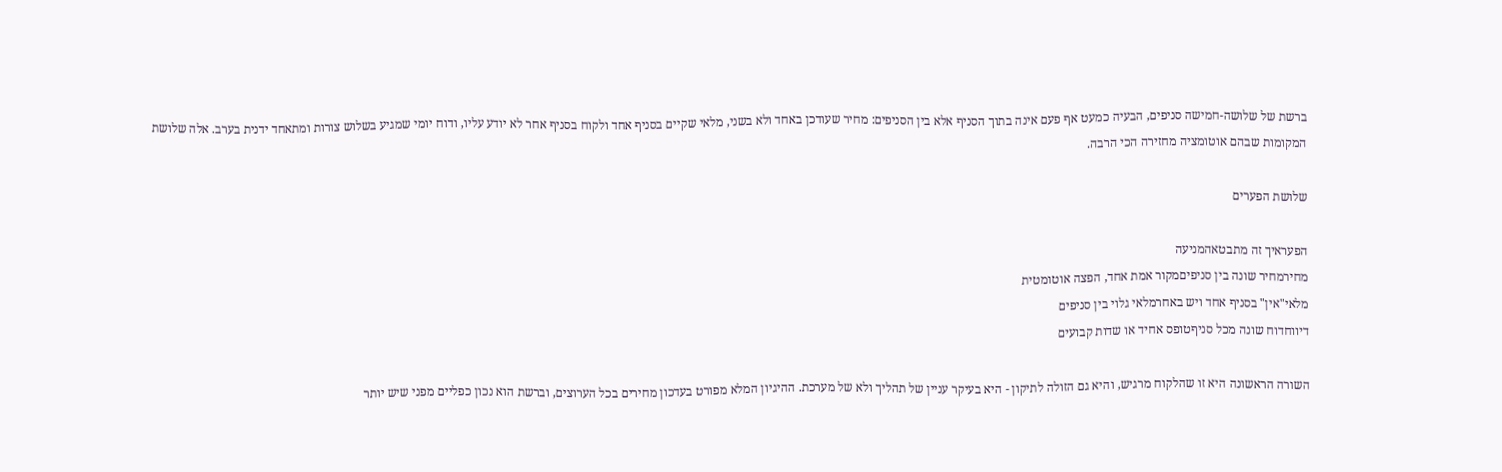ברשת של שלושה-חמישה סניפים, הבעיה כמעט אף פעם אינה בתוך הסניף אלא בין הסניפים: מחיר שעודכן באחד ולא בשני, מלאי שקיים בסניף אחד ולקוח בסניף אחר לא יודע עליו, ודוח יומי שמגיע בשלוש צורות ומתאחד ידנית בערב. אלה שלושת המקומות שבהם אוטומציה מחזירה הכי הרבה.

שלושת הפערים

הפעראיך זה מתבטאהמניעה
מחירמחיר שונה בין סניפיםמקור אמת אחד, הפצה אוטומטית
מלאי"אין" בסניף אחד ויש באחרמלאי גלוי בין סניפים
דיווחדוח שונה מכל סניףטופס אחיד או שדות קבועים

השורה הראשונה היא זו שהלקוח מרגיש, והיא גם הזולה לתיקון - היא בעיקר עניין של תהליך ולא של מערכת. ההיגיון המלא מפורט בעדכון מחירים בכל הערוצים, וברשת הוא נכון כפליים מפני שיש יותר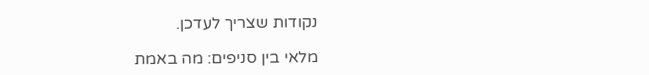נקודות שצריך לעדכן.

מלאי בין סניפים: מה באמת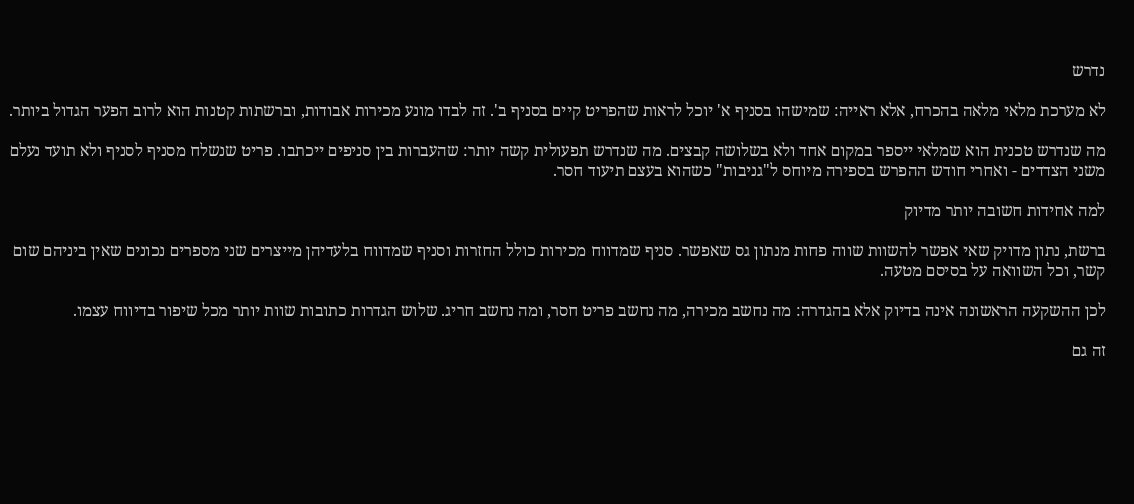נדרש

לא מערכת מלאי מלאה בהכרח, אלא ראייה: שמישהו בסניף א' יוכל לראות שהפריט קיים בסניף ב'. זה לבדו מונע מכירות אבודות, וברשתות קטנות הוא לרוב הפער הגדול ביותר.

מה שנדרש טכנית הוא שמלאי ייספר במקום אחד ולא בשלושה קבצים. מה שנדרש תפעולית קשה יותר: שהעברות בין סניפים ייכתבו. פריט שנשלח מסניף לסניף ולא תועד נעלם משני הצדדים - ואחרי חודש ההפרש בספירה מיוחס ל"גניבות" כשהוא בעצם תיעוד חסר.

למה אחידות חשובה יותר מדיוק

ברשת, נתון מדויק שאי אפשר להשוות שווה פחות מנתון גס שאפשר. סניף שמדווח מכירות כולל החזרות וסניף שמדווח בלעדיהן מייצרים שני מספרים נכונים שאין ביניהם שום קשר, וכל השוואה על בסיסם מטעה.

לכן ההשקעה הראשונה אינה בדיוק אלא בהגדרה: מה נחשב מכירה, מה נחשב פריט חסר, ומה נחשב חריג. שלוש הגדרות כתובות שוות יותר מכל שיפור בדיווח עצמו.

זה גם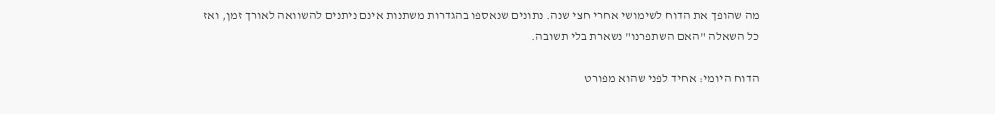מה שהופך את הדוח לשימושי אחרי חצי שנה. נתונים שנאספו בהגדרות משתנות אינם ניתנים להשוואה לאורך זמן, ואז כל השאלה "האם השתפרנו" נשארת בלי תשובה.

הדוח היומי: אחיד לפני שהוא מפורט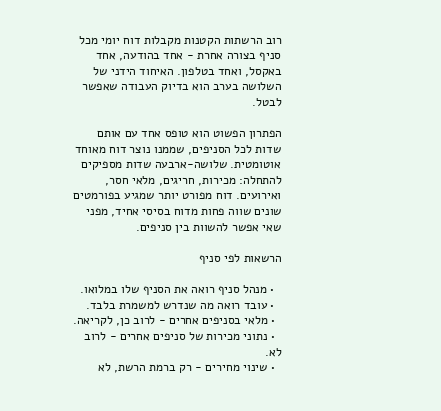רוב הרשתות הקטנות מקבלות דוח יומי מכל סניף בצורה אחרת - אחד בהודעה, אחד באקסל, ואחד בטלפון. האיחוד הידני של השלושה בערב הוא בדיוק העבודה שאפשר לבטל.

הפתרון הפשוט הוא טופס אחד עם אותם שדות לכל הסניפים, שממנו נוצר דוח מאוחד אוטומטית. שלושה-ארבעה שדות מספיקים להתחלה: מכירות, חריגים, מלאי חסר, ואירועים. דוח מפורט יותר שמגיע בפורמטים שונים שווה פחות מדוח בסיסי אחיד, מפני שאי אפשר להשוות בין סניפים.

הרשאות לפי סניף

  • מנהל סניף רואה את הסניף שלו במלואו.
  • עובד רואה מה שנדרש למשמרת בלבד.
  • מלאי בסניפים אחרים - לרוב כן, לקריאה.
  • נתוני מכירות של סניפים אחרים - לרוב לא.
  • שינוי מחירים - רק ברמת הרשת, לא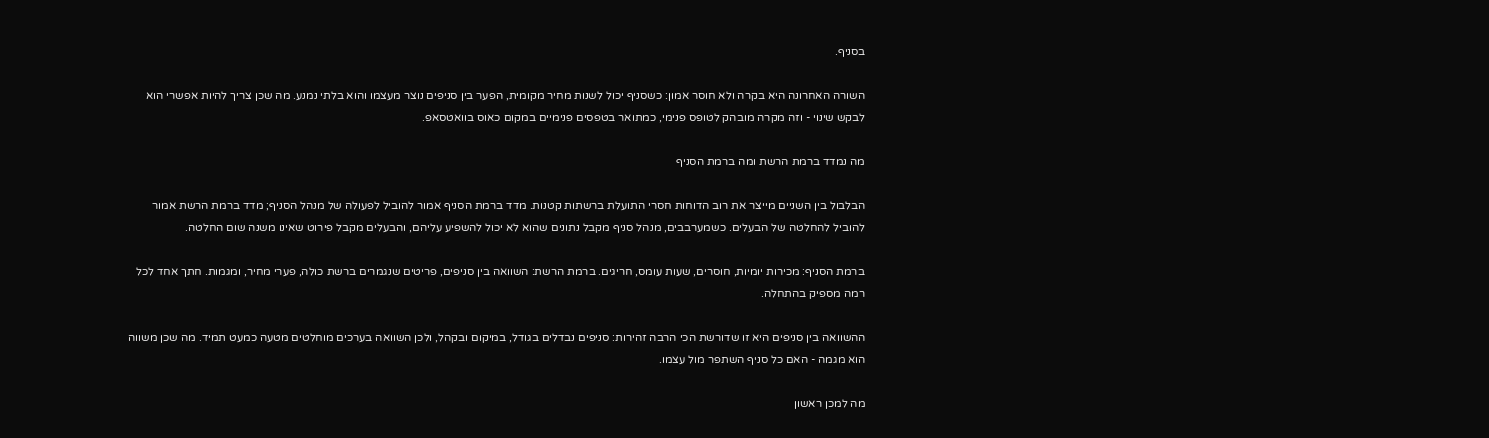בסניף.

השורה האחרונה היא בקרה ולא חוסר אמון: כשסניף יכול לשנות מחיר מקומית, הפער בין סניפים נוצר מעצמו והוא בלתי נמנע. מה שכן צריך להיות אפשרי הוא לבקש שינוי - וזה מקרה מובהק לטופס פנימי, כמתואר בטפסים פנימיים במקום כאוס בוואטסאפ.

מה נמדד ברמת הרשת ומה ברמת הסניף

הבלבול בין השניים מייצר את רוב הדוחות חסרי התועלת ברשתות קטנות. מדד ברמת הסניף אמור להוביל לפעולה של מנהל הסניף; מדד ברמת הרשת אמור להוביל להחלטה של הבעלים. כשמערבבים, מנהל סניף מקבל נתונים שהוא לא יכול להשפיע עליהם, והבעלים מקבל פירוט שאינו משנה שום החלטה.

ברמת הסניף: מכירות יומיות, חוסרים, שעות עומס, חריגים. ברמת הרשת: השוואה בין סניפים, פריטים שנגמרים ברשת כולה, פערי מחיר, ומגמות. חתך אחד לכל רמה מספיק בהתחלה.

ההשוואה בין סניפים היא זו שדורשת הכי הרבה זהירות: סניפים נבדלים בגודל, במיקום ובקהל, ולכן השוואה בערכים מוחלטים מטעה כמעט תמיד. מה שכן משווה הוא מגמה - האם כל סניף השתפר מול עצמו.

מה למכן ראשון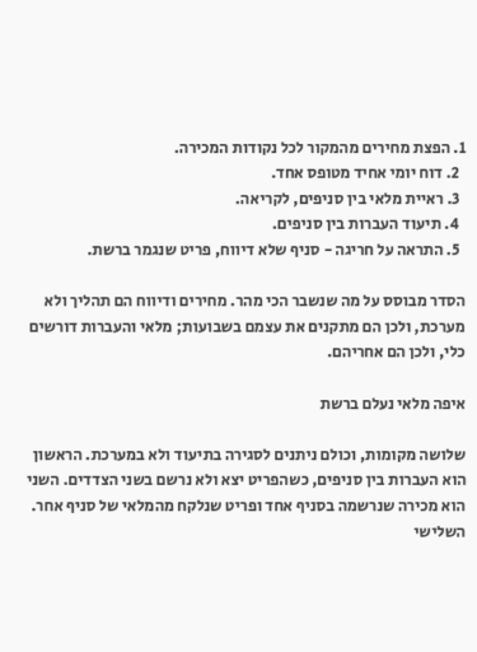1. הפצת מחירים מהמקור לכל נקודות המכירה.
  2. דוח יומי אחיד מטופס אחד.
  3. ראיית מלאי בין סניפים, לקריאה.
  4. תיעוד העברות בין סניפים.
  5. התראה על חריגה - סניף שלא דיווח, פריט שנגמר ברשת.

הסדר מבוסס על מה שנשבר הכי מהר. מחירים ודיווח הם תהליך ולא מערכת, ולכן הם מתקנים את עצמם בשבועות; מלאי והעברות דורשים כלי, ולכן הם אחריהם.

איפה מלאי נעלם ברשת

שלושה מקומות, וכולם ניתנים לסגירה בתיעוד ולא במערכת. הראשון הוא העברות בין סניפים, כשהפריט יצא ולא נרשם בשני הצדדים. השני הוא מכירה שנרשמה בסניף אחד ופריט שנלקח מהמלאי של סניף אחר. השלישי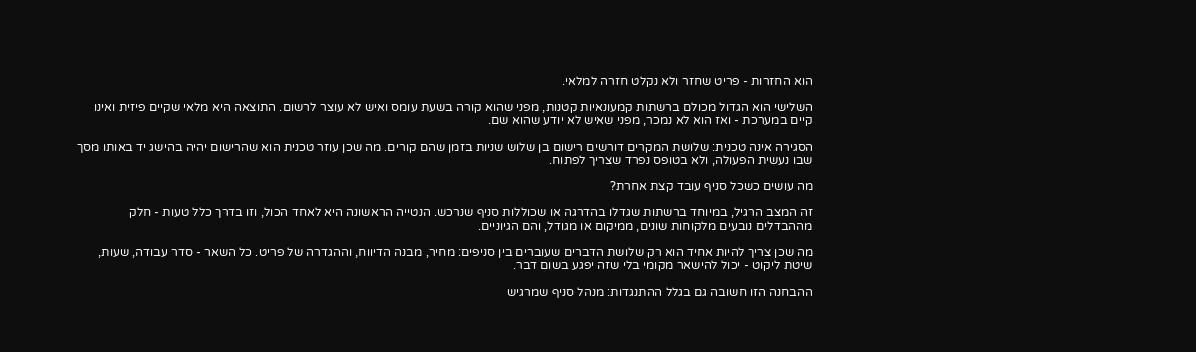הוא החזרות - פריט שחזר ולא נקלט חזרה למלאי.

השלישי הוא הגדול מכולם ברשתות קמעונאיות קטנות, מפני שהוא קורה בשעת עומס ואיש לא עוצר לרשום. התוצאה היא מלאי שקיים פיזית ואינו קיים במערכת - ואז הוא לא נמכר, מפני שאיש לא יודע שהוא שם.

הסגירה אינה טכנית: שלושת המקרים דורשים רישום בן שלוש שניות בזמן שהם קורים. מה שכן עוזר טכנית הוא שהרישום יהיה בהישג יד באותו מסך שבו נעשית הפעולה, ולא בטופס נפרד שצריך לפתוח.

מה עושים כשכל סניף עובד קצת אחרת?

זה המצב הרגיל, במיוחד ברשתות שגדלו בהדרגה או שכוללות סניף שנרכש. הנטייה הראשונה היא לאחד הכול, וזו בדרך כלל טעות - חלק מההבדלים נובעים מלקוחות שונים, ממיקום או מגודל, והם הגיוניים.

מה שכן צריך להיות אחיד הוא רק שלושת הדברים שעוברים בין סניפים: מחיר, מבנה הדיווח, וההגדרה של פריט. כל השאר - סדר עבודה, שעות, שיטת ליקוט - יכול להישאר מקומי בלי שזה יפגע בשום דבר.

ההבחנה הזו חשובה גם בגלל ההתנגדות: מנהל סניף שמרגיש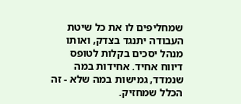שמחליפים לו את כל שיטת העבודה יתנגד בצדק, ואותו מנהל יסכים בקלות לטופס דיווח אחיד. אחידות במה שנמדד, גמישות במה שלא - זה הכלל שמחזיק.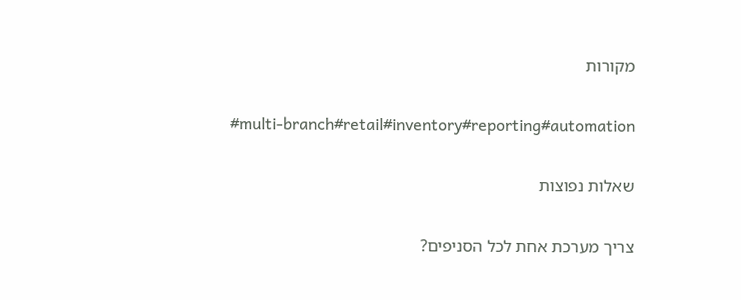מקורות

#multi-branch#retail#inventory#reporting#automation

שאלות נפוצות

צריך מערכת אחת לכל הסניפים?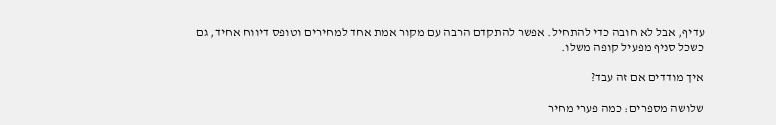עדיף, אבל לא חובה כדי להתחיל. אפשר להתקדם הרבה עם מקור אמת אחד למחירים וטופס דיווח אחיד, גם כשכל סניף מפעיל קופה משלו.

איך מודדים אם זה עבד?

שלושה מספרים: כמה פערי מחיר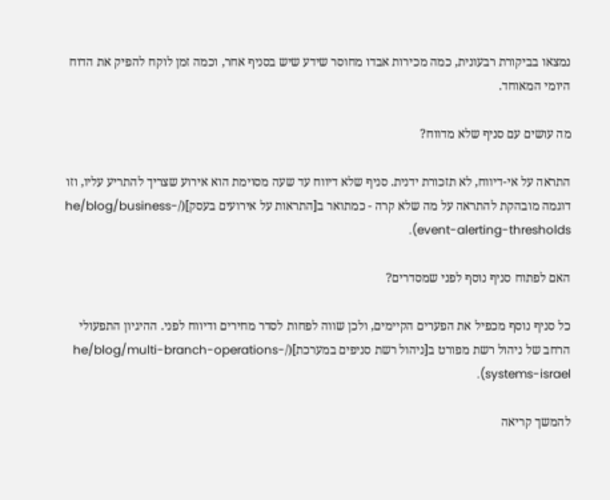נמצאו בביקורת רבעונית, כמה מכירות אבדו מחוסר שידע שיש בסניף אחר, וכמה זמן לוקח להפיק את הדוח היומי המאוחד.

מה עושים עם סניף שלא מדווח?

התראה על אי-דיווח, לא תזכורת ידנית. סניף שלא דיווח עד שעה מסוימת הוא אירוע שצריך להתריע עליו, וזו דוגמה מובהקת להתראה על מה שלא קרה - כמתואר ב[התראות על אירועים בעסק](/he/blog/business-event-alerting-thresholds).

האם לפתוח סניף נוסף לפני שמסדרים?

כל סניף נוסף מכפיל את הפערים הקיימים, ולכן שווה לפחות לסדר מחירים ודיווח לפני. ההיגיון התפעולי הרחב של ניהול רשת מפורט ב[ניהול רשת סניפים במערכת](/he/blog/multi-branch-operations-systems-israel).

להמשך קריאה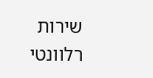שירות רלוונטי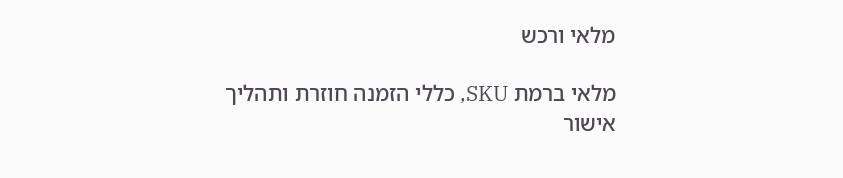מלאי ורכש

מלאי ברמת SKU, כללי הזמנה חוזרת ותהליך אישור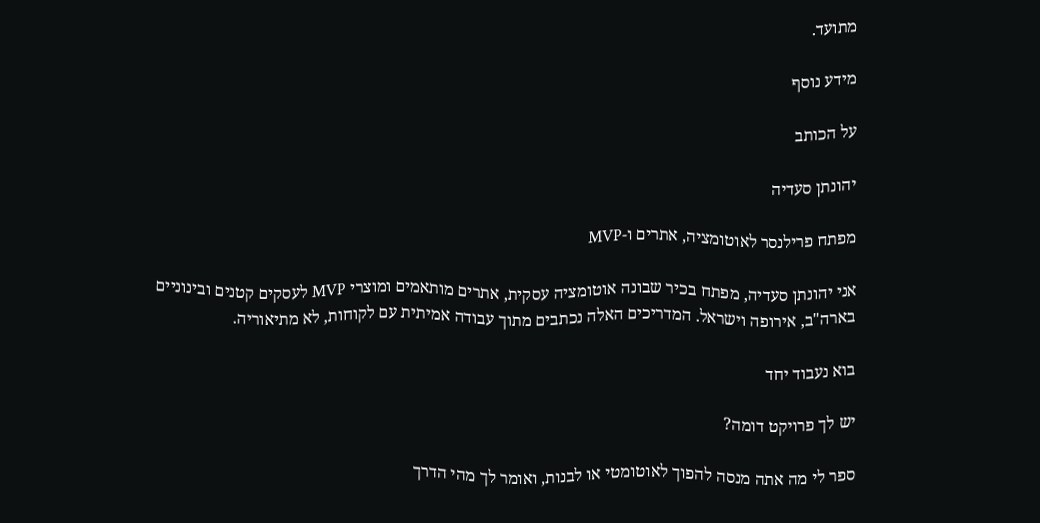מתועד.

מידע נוסף

על הכותב

יהונתן סעדיה

מפתח פרילנסר לאוטומציה, אתרים ו-MVP

אני יהונתן סעדיה, מפתח בכיר שבונה אוטומציה עסקית, אתרים מותאמים ומוצרי MVP לעסקים קטנים ובינוניים בארה"ב, אירופה וישראל. המדריכים האלה נכתבים מתוך עבודה אמיתית עם לקוחות, לא מתיאוריה.

בוא נעבוד יחד

יש לך פרויקט דומה?

ספר לי מה אתה מנסה להפוך לאוטומטי או לבנות, ואומר לך מהי הדרך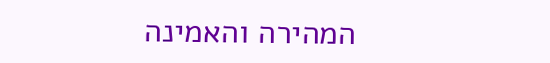המהירה והאמינה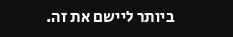ביותר ליישם את זה.